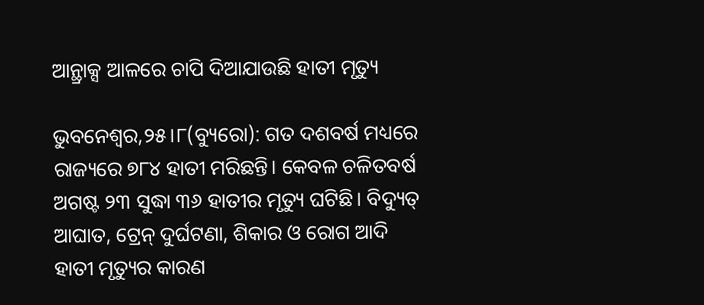ଆନ୍ଥ୍ରାକ୍ସ ଆଳରେ ଚାପି ଦିଆଯାଉଛି ହାତୀ ମୃତ୍ୟୁ

ଭୁବନେଶ୍ୱର,୨୫।୮(ବ୍ୟୁରୋ): ଗତ ଦଶବର୍ଷ ମଧ୍ୟରେ ରାଜ୍ୟରେ ୭୮୪ ହାତୀ ମରିଛନ୍ତି। କେବଳ ଚଳିତବର୍ଷ ଅଗଷ୍ଟ ୨୩ ସୁଦ୍ଧା ୩୬ ହାତୀର ମୃତ୍ୟୁ ଘଟିଛି। ବିଦ୍ୟୁତ୍‌ ଆଘାତ, ଟ୍ରେନ୍‌ ଦୁର୍ଘଟଣା, ଶିକାର ଓ ରୋଗ ଆଦି ହାତୀ ମୃତ୍ୟୁର କାରଣ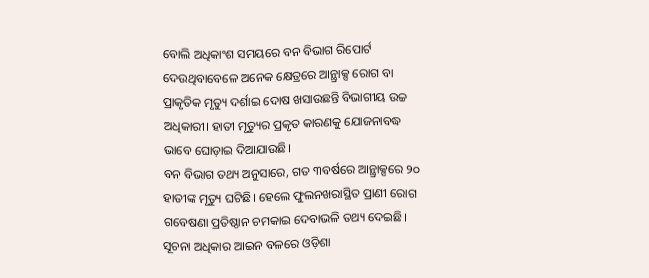ବୋଲି ଅଧିକାଂଶ ସମୟରେ ବନ ବିଭାଗ ରିପୋର୍ଟ ଦେଉଥିବାବେଳେ ଅନେକ କ୍ଷେତ୍ରରେ ଆନ୍ଥ୍ରାକ୍ସ ରୋଗ ବା ପ୍ରାକୃତିକ ମୃତ୍ୟୁ ଦର୍ଶାଇ ଦୋଷ ଖସାଉଛନ୍ତି ବିଭାଗୀୟ ଉଚ୍ଚ ଅଧିକାରୀ। ହାତୀ ମୃତ୍ୟୁର ପ୍ରକୃତ କାରଣକୁ ଯୋଜନାବଦ୍ଧ ଭାବେ ଘୋଡ଼ାଇ ଦିଆଯାଉଛି।
ବନ ବିଭାଗ ତଥ୍ୟ ଅନୁସାରେ, ଗତ ୩ବର୍ଷରେ ଆନ୍ଥ୍ରାକ୍ସରେ ୨୦ ହାତୀଙ୍କ ମୃତ୍ୟୁ ଘଟିଛି। ହେଲେ ଫୁଲନଖରାସ୍ଥିତ ପ୍ରାଣୀ ରୋଗ ଗବେଷଣା ପ୍ରତିଷ୍ଠାନ ଚମକାଇ ଦେବାଭଳି ତଥ୍ୟ ଦେଇଛି। ସୂଚନା ଅଧିକାର ଆଇନ ବଳରେ ଓଡ଼ିଶା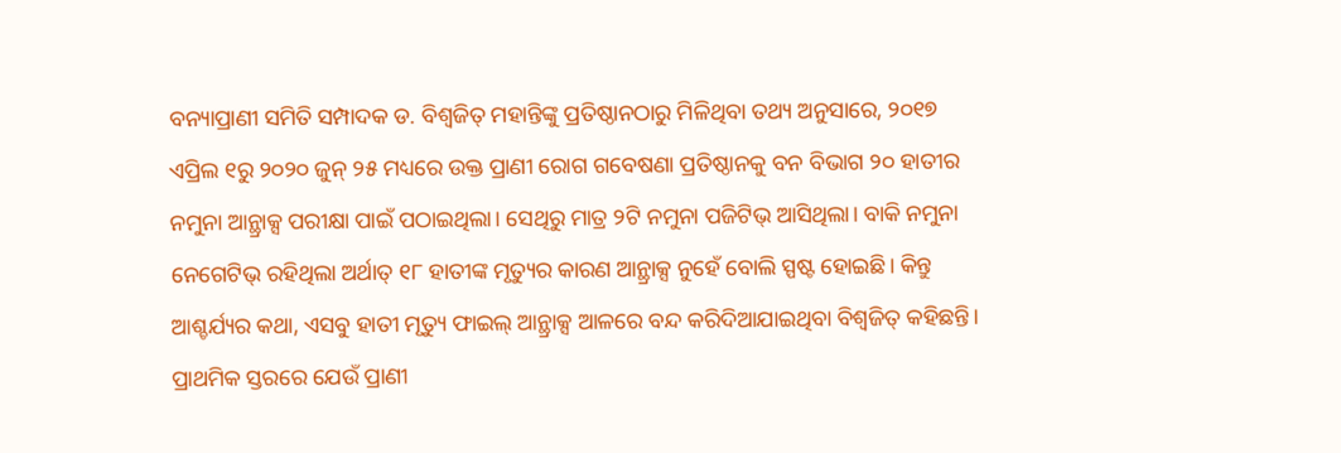ବନ୍ୟାପ୍ରାଣୀ ସମିତି ସମ୍ପାଦକ ଡ. ବିଶ୍ୱଜିତ୍‌ ମହାନ୍ତିଙ୍କୁ ପ୍ରତିଷ୍ଠାନଠାରୁ ମିଳିଥିବା ତଥ୍ୟ ଅନୁସାରେ, ୨୦୧୭ ଏପ୍ରିଲ ୧ରୁ ୨୦୨୦ ଜୁନ୍‌ ୨୫ ମଧ୍ୟରେ ଉକ୍ତ ପ୍ରାଣୀ ରୋଗ ଗବେଷଣା ପ୍ରତିଷ୍ଠାନକୁ ବନ ବିଭାଗ ୨୦ ହାତୀର ନମୁନା ଆନ୍ଥ୍ରାକ୍ସ ପରୀକ୍ଷା ପାଇଁ ପଠାଇଥିଲା। ସେଥିରୁ ମାତ୍ର ୨ଟି ନମୁନା ପଜିଟିଭ୍‌ ଆସିଥିଲା। ବାକି ନମୁନା ନେଗେଟିଭ୍‌ ରହିଥିଲା ଅର୍ଥାତ୍‌ ୧୮ ହାତୀଙ୍କ ମୃତ୍ୟୁର କାରଣ ଆନ୍ଥ୍ରାକ୍ସ ନୁହେଁ ବୋଲି ସ୍ପଷ୍ଟ ହୋଇଛି। କିନ୍ତୁ ଆଶ୍ଚର୍ଯ୍ୟର କଥା, ଏସବୁ ହାତୀ ମୃତ୍ୟୁ ଫାଇଲ୍‌ ଆନ୍ଥ୍ରାକ୍ସ ଆଳରେ ବନ୍ଦ କରିଦିଆଯାଇଥିବା ବିଶ୍ୱଜିତ୍‌ କହିଛନ୍ତି। ପ୍ରାଥମିକ ସ୍ତରରେ ଯେଉଁ ପ୍ରାଣୀ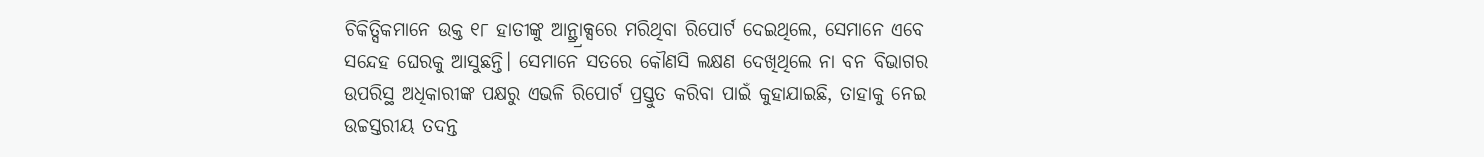ଚିକିତ୍ସିକମାନେ ଉକ୍ତ ୧୮ ହାତୀଙ୍କୁ ଆନ୍ଥ୍ର୍ରାକ୍ସରେ ମରିଥିବା ରିପୋର୍ଟ ଦେଇଥିଲେ, ସେମାନେ ଏବେ ସନ୍ଦେହ ଘେରକୁ ଆସୁଛନ୍ତି। ସେମାନେ ସତରେ କୌଣସି ଲକ୍ଷଣ ଦେଖିଥିଲେ ନା ବନ ବିଭାଗର ଉପରିସ୍ଥ ଅଧିକାରୀଙ୍କ ପକ୍ଷରୁ ଏଭଳି ରିପୋର୍ଟ ପ୍ରସ୍ତୁତ କରିବା ପାଇଁ କୁହାଯାଇଛି, ତାହାକୁ ନେଇ ଉଚ୍ଚସ୍ତରୀୟ ତଦନ୍ତ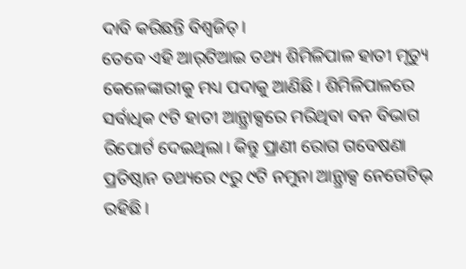ଦାବି କରିଛନ୍ତି ବିଶ୍ୱଜିତ୍‌।
ତେବେ ଏହି ଆର୍‌ଟିଆଇ ତଥ୍ୟ ଶିମିଳିପାଳ ହାତୀ ମୃତ୍ୟୁ କେଳେଙ୍କାରୀକୁ ମଧ୍ୟ ପଦାକୁ ଆଣିଛି। ଶିମିଳିପାଳରେ ସର୍ବାଧିକ ୯ଟି ହାତୀ ଆନ୍ଥ୍ରାକ୍ସରେ ମରିଥିବା ବନ ବିଭାଗ ରିପୋର୍ଟ ଦେଇଥିଲା। କିନ୍ତୁ ପ୍ରାଣୀ ରୋଗ ଗବେଷଣା ପ୍ରତିଷ୍ଠାନ ତଥ୍ୟରେ ୯ରୁ ୯ଟି ନମୁନା ଆନ୍ଥ୍ରାକ୍ସ ନେଗେଟିଭ୍‌ ରହିଛି।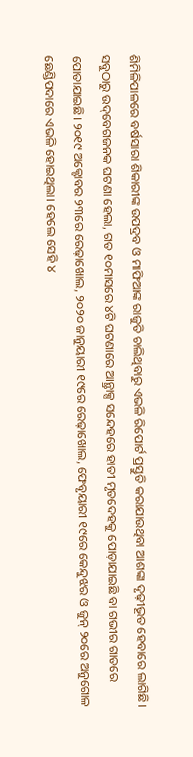ଶିମିଳିପାଳରେ ବର୍ଷସାରା ଶିକାରୀଙ୍କ ଉପଦ୍ରବ ଓ ମାଫିଆଙ୍କ ରାଜୁତି ଚାଲିଥିବାରୁ ଏଭଳି ରିପୋର୍ଟ ପ୍ରସ୍ତୁତି କରାଯାଉଥିବା ଆଶଙ୍କା ଦୃଢ଼ୀଭୂତ ହେବାରେ ଲାଗିଛି।
ସବୁଠାରୁ ଉଦ୍‌ବେଗଜନକ ଘଟଣା ହେଲା, ଗତ ୧୦ମାସରେ ୪ଟି ଘଟଣାରେ ଆନ୍ଥ୍ରାକ୍ସ ସନ୍ଦେହରେ ହାତୀ ମୃତଦେହକୁ ପୋଡ଼ାଯାଇଛି ବା ଗଭୀର ଗାତରେ ପୋତାଯାଇଛି। ୨୦୧୯ ଅକ୍ଟୋବର ୨୩ରେ ରେଢ଼ାଖୋଲ, ୨୦୨୦ ଜାନୁୟାରୀ ୧୯ରେ ରେଢ଼ାଖୋଲ, ଫେବୃୟାରୀ ୧୯ରେ କେନ୍ଦୁଝର ଓ ଜୁନ୍‌ ୨୦ରେ ଅନୁଗୋଳ ଛେଣ୍ଡିପଦାରେ ଏଭଳି ହୋଇଥିଲା। ହେଲେ ସେହି ୪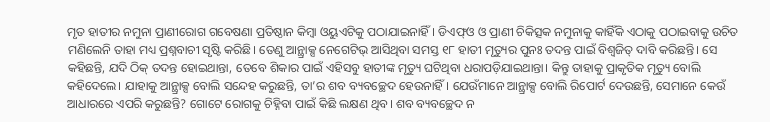ମୃତ ହାତୀର ନମୁନା ପ୍ରାଣୀରୋଗ ଗବେଷଣା ପ୍ରତିଷ୍ଠାନ କିମ୍ବା ଓୟୁଏଟିକୁ ପଠାଯାଇନାହିଁ। ଡିଏଫ୍‌ଓ ଓ ପ୍ରାଣୀ ଚିକିତ୍ସକ ନମୁନାକୁ କାହିଁକି ଏଠାକୁ ପଠାଇବାକୁ ଉଚିତ ମଣିଲେନି ତାହା ମଧ୍ୟ ପ୍ରଶ୍ନବାଚୀ ସୃଷ୍ଟି କରିଛି। ତେଣୁ ଆନ୍ଥ୍ରାକ୍ସ ନେଗେଟିଭ୍‌ ଆସିଥିବା ସମସ୍ତ ୧୮ ହାତୀ ମୃତ୍ୟୁର ପୁନଃ ତଦନ୍ତ ପାଇଁ ବିଶ୍ୱଜିତ୍‌ ଦାବି କରିଛନ୍ତି। ସେ କହିଛନ୍ତି, ଯଦି ଠିକ୍‌ ତଦନ୍ତ ହୋଇଥାନ୍ତା, ତେବେ ଶିକାର ପାଇଁ ଏହିସବୁ ହାତୀଙ୍କ ମୃତ୍ୟୁ ଘଟିଥିବା ଧରାପଡ଼ିଯାଇଥାନ୍ତା। କିନ୍ତୁ ତାହାକୁ ପ୍ରାକୃତିକ ମୃତ୍ୟୁ ବୋଲି କହିଦେଲେ। ଯାହାକୁ ଆନ୍ଥ୍ରାକ୍ସ ବୋଲି ସନ୍ଦେହ କରୁଛନ୍ତି, ତା’ର ଶବ ବ୍ୟବଚ୍ଛେଦ ହେଉନାହିଁ। ଯେଉଁମାନେ ଆନ୍ଥ୍ରାକ୍ସ ବୋଲି ରିପୋର୍ଟ ଦେଉଛନ୍ତି, ସେମାନେ କେଉଁ ଆଧାରରେ ଏପରି କରୁଛନ୍ତି? ଗୋଟେ ରୋଗକୁ ଚିହ୍ନିବା ପାଇଁ କିଛି ଲକ୍ଷଣ ଥିବ। ଶବ ବ୍ୟବଚ୍ଛେଦ ନ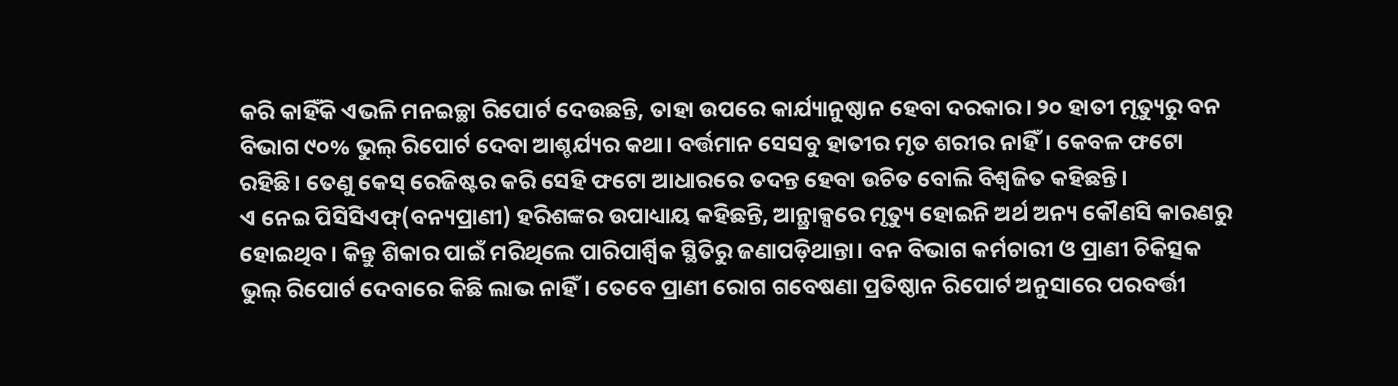କରି କାହିଁକି ଏଭଳି ମନଇଚ୍ଛା ରିପୋର୍ଟ ଦେଉଛନ୍ତି, ତାହା ଉପରେ କାର୍ଯ୍ୟାନୁଷ୍ଠାନ ହେବା ଦରକାର। ୨୦ ହାତୀ ମୃତ୍ୟୁରୁ ବନ ବିଭାଗ ୯୦% ଭୁଲ୍‌ ରିପୋର୍ଟ ଦେବା ଆଶ୍ଚର୍ଯ୍ୟର କଥା। ବର୍ତ୍ତମାନ ସେସବୁ ହାତୀର ମୃତ ଶରୀର ନାହିଁ। କେବଳ ଫଟୋ ରହିଛି। ତେଣୁ କେସ୍‌ ରେଜିଷ୍ଟର କରି ସେହି ଫଟୋ ଆଧାରରେ ତଦନ୍ତ ହେବା ଉଚିତ ବୋଲି ବିଶ୍ୱଜିତ କହିଛନ୍ତି।
ଏ ନେଇ ପିସିସିଏଫ୍‌(ବନ୍ୟପ୍ରାଣୀ) ହରିଶଙ୍କର ଉପାଧ୍ୟାୟ କହିଛନ୍ତି, ଆନ୍ଥ୍ରାକ୍ସରେ ମୃତ୍ୟୁ ହୋଇନି ଅର୍ଥ ଅନ୍ୟ କୌଣସି କାରଣରୁ ହୋଇଥିବ। କିନ୍ତୁ ଶିକାର ପାଇଁ ମରିଥିଲେ ପାରିପାର୍ଶ୍ୱିକ ସ୍ଥିତିରୁ ଜଣାପଡ଼ିଥାନ୍ତା। ବନ ବିଭାଗ କର୍ମଚାରୀ ଓ ପ୍ରାଣୀ ଚିକିତ୍ସକ ଭୁଲ୍‌ ରିପୋର୍ଟ ଦେବାରେ କିଛି ଲାଭ ନାହିଁ। ତେବେ ପ୍ରାଣୀ ରୋଗ ଗବେଷଣା ପ୍ରତିଷ୍ଠାନ ରିପୋର୍ଟ ଅନୁସାରେ ପରବର୍ତ୍ତୀ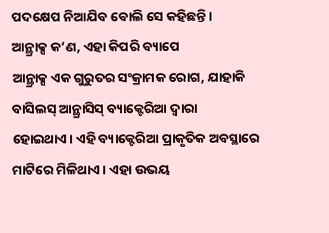ପଦକ୍ଷେପ ନିଆଯିବ ବୋଲି ସେ କହିଛନ୍ତି।
ଆନ୍ଥ୍ରାକ୍ସ କ’ଣ, ଏହା କିପରି ବ୍ୟାପେ
ଆନ୍ଥ୍ରାକ୍ସ ଏକ ଗୁରୁତର ସଂକ୍ରାମକ ରୋଗ, ଯାହାକି ବାସିଲସ୍‌ ଆନ୍ଥ୍ରାସିସ୍‌ ବ୍ୟାକ୍ଟେରିଆ ଦ୍ୱାରା ହୋଇଥାଏ। ଏହି ବ୍ୟାକ୍ଟେରିଆ ପ୍ରାକୃତିକ ଅବସ୍ଥାରେ ମାଟିରେ ମିଳିଥାଏ। ଏହା ଉଭୟ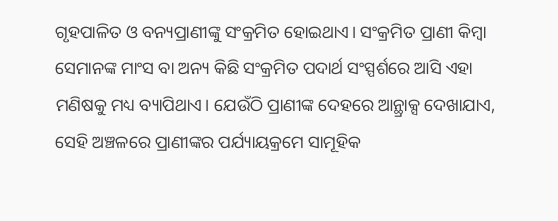ଗୃହପାଳିତ ଓ ବନ୍ୟପ୍ରାଣୀଙ୍କୁ ସଂକ୍ରମିତ ହୋଇଥାଏ। ସଂକ୍ରମିତ ପ୍ରାଣୀ କିମ୍ବା ସେମାନଙ୍କ ମାଂସ ବା ଅନ୍ୟ କିଛି ସଂକ୍ରମିତ ପଦାର୍ଥ ସଂସ୍ପର୍ଶରେ ଆସି ଏହା ମଣିଷକୁ ମଧ୍ୟ ବ୍ୟାପିଥାଏ। ଯେଉଁଠି ପ୍ରାଣୀଙ୍କ ଦେହରେ ଆନ୍ଥ୍ରାକ୍ସ ଦେଖାଯାଏ, ସେହି ଅଞ୍ଚଳରେ ପ୍ରାଣୀଙ୍କର ପର୍ଯ୍ୟାୟକ୍ରମେ ସାମୂହିକ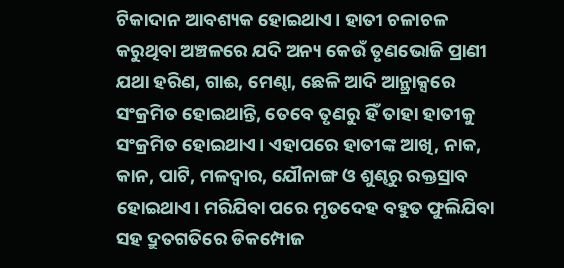ଟିକାଦାନ ଆବଶ୍ୟକ ହୋଇଥାଏ। ହାତୀ ଚଳାଚଳ କରୁଥିବା ଅଞ୍ଚଳରେ ଯଦି ଅନ୍ୟ କେଉଁ ତୃଣଭୋଜି ପ୍ରାଣୀ ଯଥା ହରିଣ, ଗାଈ, ମେଣ୍ଢା, ଛେଳି ଆଦି ଆନ୍ଥ୍ରାକ୍ସରେ ସଂକ୍ରମିତ ହୋଇଥାନ୍ତି, ତେବେ ତୃଣରୁ ହିଁ ତାହା ହାତୀକୁ ସଂକ୍ରମିତ ହୋଇଥାଏ। ଏହାପରେ ହାତୀଙ୍କ ଆଖି, ନାକ, କାନ, ପାଟି, ମଳଦ୍ୱାର, ଯୌନାଙ୍ଗ ଓ ଶୁଣ୍ଢରୁ ରକ୍ତସ୍ରାବ ହୋଇଥାଏ। ମରିଯିବା ପରେ ମୃତଦେହ ବହୁତ ଫୁଲିଯିବା ସହ ଦ୍ରୁତଗତିରେ ଡିକମ୍ପୋଜ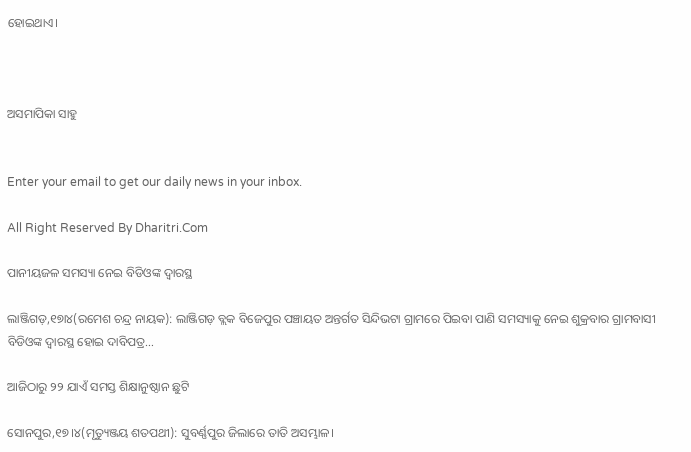ହୋଇଥାଏ।



ଅସମାପିକା ସାହୁ


Enter your email to get our daily news in your inbox.

All Right Reserved By Dharitri.Com

ପାନୀୟଜଳ ସମସ୍ୟା ନେଇ ବିଡିଓଙ୍କ ଦ୍ୱାରସ୍ଥ

ଲାଞ୍ଜିଗଡ଼,୧୭ା୪(ରମେଶ ଚନ୍ଦ୍ର ନାୟକ): ଲାଞ୍ଜିଗଡ଼ ବ୍ଲକ ବିଜେପୁର ପଞ୍ଚାୟତ ଅନ୍ତର୍ଗତ ସିନ୍ଦିଭଟା ଗ୍ରାମରେ ପିଇବା ପାଣି ସମସ୍ୟାକୁ ନେଇ ଶୁକ୍ରବାର ଗ୍ରାମବାସୀ ବିଡିଓଙ୍କ ଦ୍ୱାରସ୍ଥ ହୋଇ ଦାବିପତ୍ର…

ଆଜିଠାରୁ ୨୨ ଯାଏଁ ସମସ୍ତ ଶିକ୍ଷାନୁଷ୍ଠାନ ଛୁଟି

ସୋନପୁର,୧୭।୪(ମୃତ୍ୟୁଞ୍ଜୟ ଶତପଥୀ): ସୁବର୍ଣ୍ଣପୁର ଜିଲାରେ ତାତି ଅସମ୍ଭାଳ।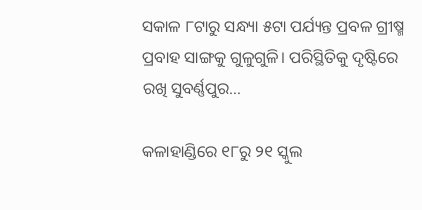ସକାଳ ୮ଟାରୁ ସନ୍ଧ୍ୟା ୫ଟା ପର୍ଯ୍ୟନ୍ତ ପ୍ରବଳ ଗ୍ରୀଷ୍ମ ପ୍ରବାହ ସାଙ୍ଗକୁ ଗୁଳୁଗୁଳି। ପରିସ୍ଥିତିକୁ ଦୃଷ୍ଟିରେ ରଖି ସୁବର୍ଣ୍ଣପୁର…

କଳାହାଣ୍ଡିରେ ୧୮ରୁ ୨୧ ସ୍କୁଲ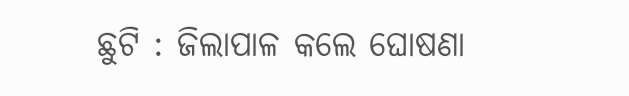ଛୁଟି : ଜିଲାପାଳ କଲେ ଘୋଷଣା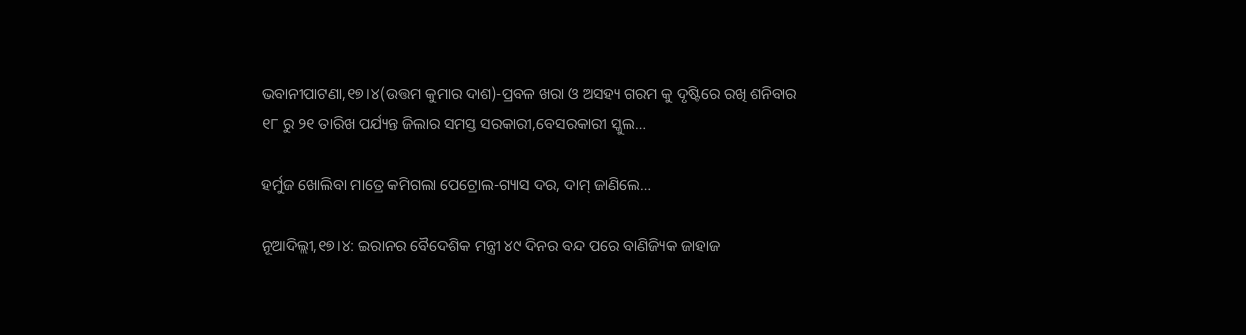ଭବାନୀପାଟଣା,୧୭।୪(ଉତ୍ତମ କୁମାର ଦାଶ)-ପ୍ରବଳ ଖରା ଓ ଅସହ୍ୟ ଗରମ କୁ ଦୃଷ୍ଟିରେ ରଖି ଶନିବାର ୧୮ ରୁ ୨୧ ତାରିଖ ପର୍ଯ୍ୟନ୍ତ ଜିଲାର ସମସ୍ତ ସରକାରୀ,ବେସରକାରୀ ସ୍କୁଲ…

ହର୍ମୁଜ ଖୋଲିବା ମାତ୍ରେ କମିଗଲା ପେଟ୍ରୋଲ-ଗ୍ୟାସ ଦର, ଦାମ୍‌ ଜାଣିଲେ…

ନୂଆଦିଲ୍ଲୀ,୧୭।୪: ଇରାନର ବୈଦେଶିକ ମନ୍ତ୍ରୀ ୪୯ ଦିନର ବନ୍ଦ ପରେ ବାଣିଜ୍ୟିକ ଜାହାଜ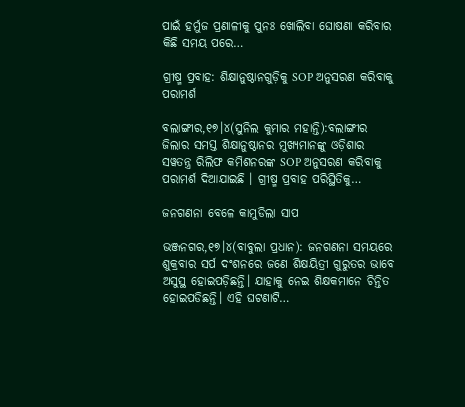ପାଇଁ ହର୍ମୁଜ ପ୍ରଣାଳୀକୁ ପୁନଃ ଖୋଲିବା ଘୋଷଣା କରିବାର କିଛି ସମୟ ପରେ…

ଗ୍ରୀଷ୍ମ ପ୍ରବାହ: ଶିକ୍ଷାନୁଷ୍ଠାନଗୁଡ଼ିକୁ SOP ଅନୁସରଣ କରିବାକୁ ପରାମର୍ଶ

ବଲାଙ୍ଗୀର,୧୭।୪(ସୁନିଲ କୁମାର ମହାନ୍ତି):ବଲାଙ୍ଗୀର ଜିଲାର ସମସ୍ତ ଶିକ୍ଷାନୁଷ୍ଠାନର ମୁଖ୍ୟମାନଙ୍କୁ ଓଡ଼ିଶାର ସୱତନ୍ତ୍ର ରିଲିଫ କମିଶନରଙ୍କ SOP ଅନୁସରଣ କରିବାକୁ ପରାମର୍ଶ ଦିଆଯାଇଛି । ଗ୍ରୀଷ୍ମ ପ୍ରବାହ ପରିସ୍ଥିତିକୁ…

ଜନଗଣନା ବେଳେ କାମୁଡିଲା ସାପ

ଭଞ୍ଜନଗର,୧୭।୪(ବାବୁଲା ପ୍ରଧାନ): ଜନଗଣନା ସମୟରେ ଶୁକ୍ରବାର ସର୍ପ ଦଂଶନରେ ଜଣେ ଶିକ୍ଷୟିତ୍ରୀ ଗୁରୁତର ଭାବେ ଅସୁସ୍ଥ ହୋଇପଡ଼ିଛନ୍ତି। ଯାହାକୁ ନେଇ ଶିକ୍ଷକମାନେ ଚିନ୍ତିତ ହୋଇପଡିଛନ୍ତି। ଏହି ଘଟଣାଟି…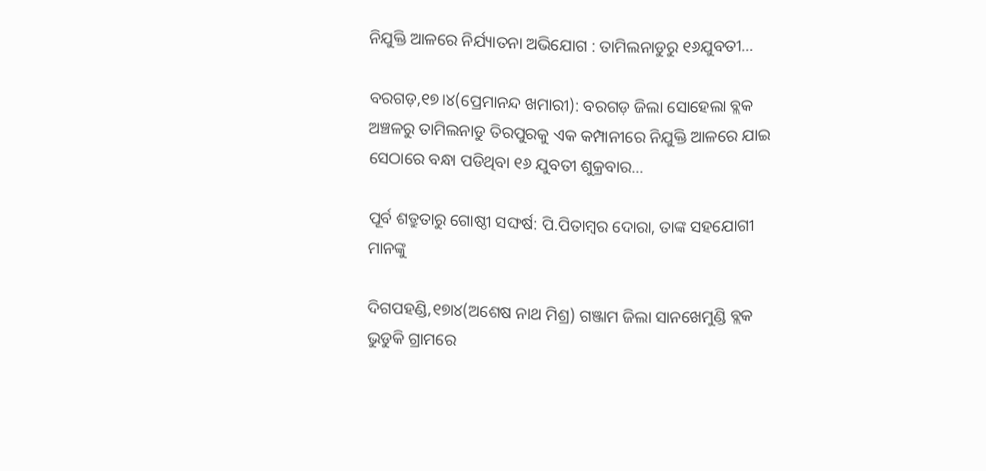ନିଯୁକ୍ତି ଆଳରେ ନିର୍ଯ୍ୟାତନା ଅଭିଯୋଗ : ତାମିଲନାଡୁରୁ ୧୬ଯୁବତୀ…

ବରଗଡ଼,୧୭।୪(ପ୍ରେମାନନ୍ଦ ଖମାରୀ): ବରଗଡ଼ ଜିଲା ସୋହେଲା ବ୍ଲକ ଅଞ୍ଚଳରୁ ତାମିଲନାଡୁ ତିରପୁରକୁ ଏକ କମ୍ପାନୀରେ ନିଯୁକ୍ତି ଆଳରେ ଯାଇ ସେଠାରେ ବନ୍ଧା ପଡିଥିବା ୧୬ ଯୁବତୀ ଶୁକ୍ରବାର…

ପୂର୍ବ ଶତ୍ରୁତାରୁ ଗୋଷ୍ଠୀ ସଙ୍ଘର୍ଷ: ପି.ପିତାମ୍ବର ଦୋରା, ତାଙ୍କ ସହଯୋଗୀ ମାନଙ୍କୁ

ଦିଗପହଣ୍ଡି,୧୭ା୪(ଅଶେଷ ନାଥ ମିଶ୍ର) ଗଞ୍ଜାମ ଜିଲା ସାନଖେମୁଣ୍ଡି ବ୍ଲକ ଭୁଡୁକି ଗ୍ରାମରେ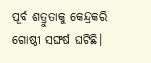ପୂର୍ବ ଶତ୍ରୁତାକୁ କେନ୍ଦ୍ରକରି ଗୋଷ୍ଠୀ ସଙ୍ଘର୍ଷ ଘଟିଛି।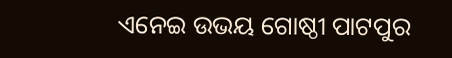ଏନେଇ ଉଭୟ ଗୋଷ୍ଠୀ ପାଟପୁର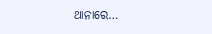ଥାନାରେ…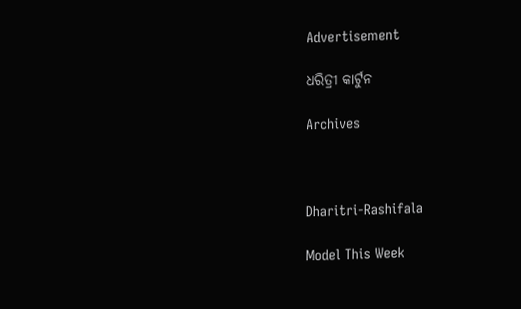Advertisement

ଧରିତ୍ରୀ କାର୍ଟୁନ

Archives



Dharitri-Rashifala

Model This Week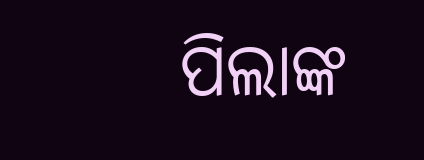ପିଲାଙ୍କ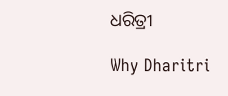ଧରିତ୍ରୀ

Why Dharitri